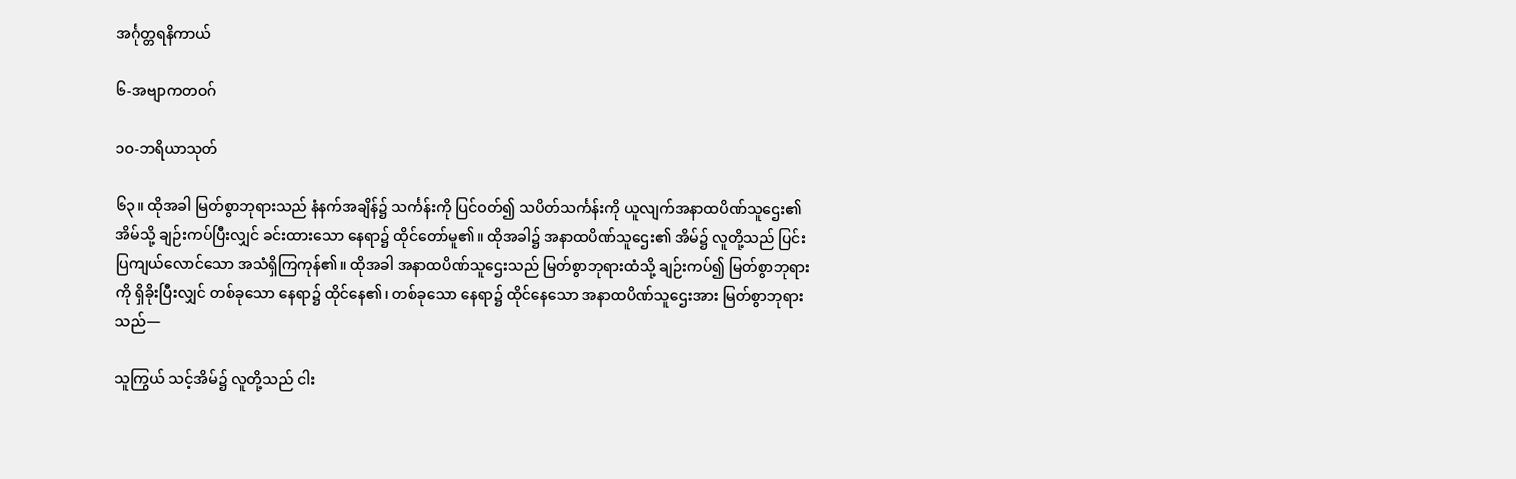အင်္ဂုတ္တရနိကာယ်

၆-အဗျာကတဝဂ်

၁ဝ-ဘရိယာသုတ်

၆၃။ ထိုအခါ မြတ်စွာဘုရားသည် နံနက်အချိန်၌ သင်္ကန်းကို ပြင်ဝတ်၍ သပိတ်သင်္ကန်းကို ယူလျက်အနာထပိဏ်သူဌေး၏ အိမ်သို့ ချဉ်းကပ်ပြီးလျှင် ခင်းထားသော နေရာ၌ ထိုင်တော်မူ၏။ ထိုအခါ၌ အနာထပိဏ်သူဌေး၏ အိမ်၌ လူတို့သည် ပြင်းပြကျယ်လောင်သော အသံရှိကြကုန်၏။ ထိုအခါ အနာထပိဏ်သူဌေးသည် မြတ်စွာဘုရားထံသို့ ချဉ်းကပ်၍ မြတ်စွာဘုရားကို ရှိခိုးပြီးလျှင် တစ်ခုသော နေရာ၌ ထိုင်နေ၏၊ တစ်ခုသော နေရာ၌ ထိုင်နေသော အနာထပိဏ်သူဌေးအား မြတ်စွာဘုရားသည်—

သူကြွယ် သင့်အိမ်၌ လူတို့သည် ငါး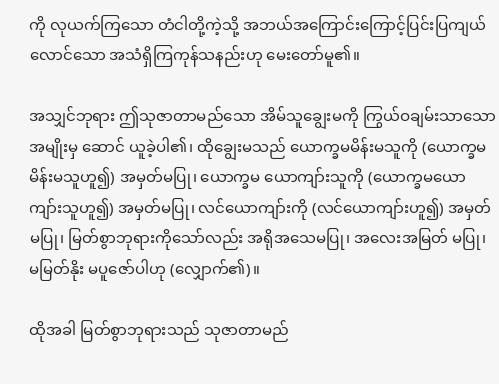ကို လုယက်ကြသော တံငါတို့ကဲ့သို့ အဘယ်အကြောင်းကြောင့်ပြင်းပြကျယ်လောင်သော အသံရှိကြကုန်သနည်းဟု မေးတော်မူ၏။

အသျှင်ဘုရား ဤသုဇာတာမည်သော အိမ်သူချွေးမကို ကြွယ်ဝချမ်းသာသော အမျိုးမှ ဆောင် ယူခဲ့ပါ၏၊ ထိုချွေးမသည် ယောက္ခမမိန်းမသူကို (ယောက္ခမမိန်းမသူဟူ၍) အမှတ်မပြု၊ ယောက္ခမ ယောကျာ်းသူကို (ယောက္ခမယောကျာ်းသူဟူ၍) အမှတ်မပြု၊ လင်ယောကျာ်းကို (လင်ယောကျာ်းဟူ၍) အမှတ်မပြု၊ မြတ်စွာဘုရားကိုသော်လည်း အရိုအသေမပြု၊ အလေးအမြတ် မပြု၊ မမြတ်နိုး မပူဇော်ပါဟု (လျှောက်၏)။

ထိုအခါ မြတ်စွာဘုရားသည် သုဇာတာမည်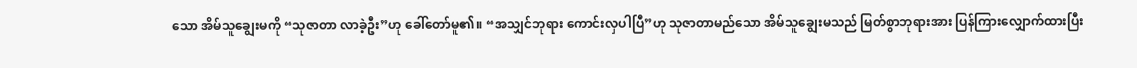သော အိမ်သူချွေးမကို “သုဇာတာ လာခဲ့ဦး”ဟု ခေါ်တော်မူ၏။ “အသျှင်ဘုရား ကောင်းလှပါပြီ”ဟု သုဇာတာမည်သော အိမ်သူချွေးမသည် မြတ်စွာဘုရားအား ပြန်ကြားလျှောက်ထားပြီး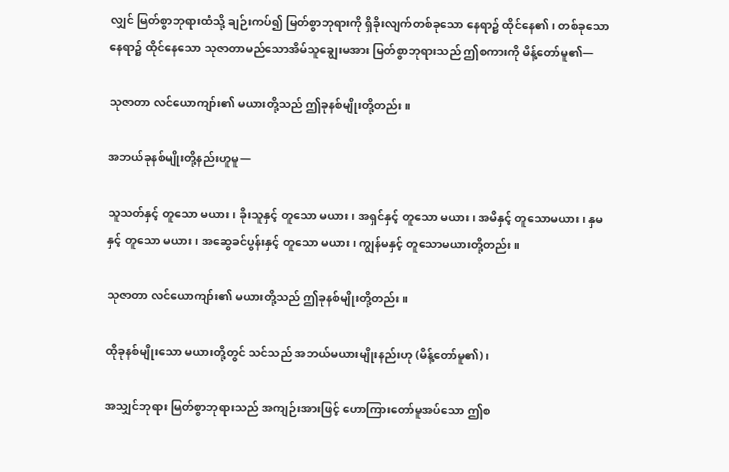လျှင် မြတ်စွာဘုရားထံသို့ ချဉ်းကပ်၍ မြတ်စွာဘုရားကို ရှိခိုးလျက်တစ်ခုသော နေရာ၌ ထိုင်နေ၏၊ တစ်ခုသော နေရာ၌ ထိုင်နေသော သုဇာတာမည်သောအိမ်သူချွေးမအား မြတ်စွာဘုရားသည် ဤစကားကို မိန့်တော်မူ၏—

သုဇာတာ လင်ယောကျာ်း၏ မယားတို့သည် ဤခုနစ်မျိုးတို့တည်း။

အဘယ်ခုနစ်မျိုးတို့နည်းဟူမူ—

သူသတ်နှင့် တူသော မယား၊ ခိုးသူနှင့် တူသော မယား၊ အရှင်နှင့် တူသော မယား၊ အမိနှင့် တူသောမယား၊ နှမနှင့် တူသော မယား၊ အဆွေခင်ပွန်းနှင့် တူသော မယား၊ ကျွန်မနှင့် တူသောမယားတို့တည်း။

သုဇာတာ လင်ယောကျာ်း၏ မယားတို့သည် ဤခုနစ်မျိုးတို့တည်း။

ထိုခုနစ်မျိုးသော မယားတို့တွင် သင်သည် အဘယ်မယားမျိုးနည်းဟု (မိန့်တော်မူ၏)၊

အသျှင်ဘုရား မြတ်စွာဘုရားသည် အကျဉ်းအားဖြင့် ဟောကြားတော်မူအပ်သော ဤစ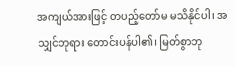အကျယ်အားဖြင့် တပည့်တော်မ မသိနိုင်ပါ၊ အသျှင်ဘုရား တောင်းပန်ပါ၏၊ မြတ်စွာဘု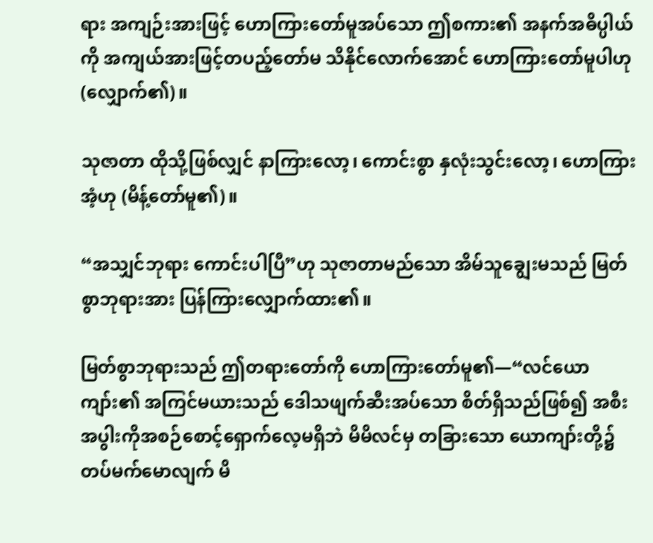ရား အကျဉ်းအားဖြင့် ဟောကြားတော်မူအပ်သော ဤစကား၏ အနက်အဓိပ္ပါယ်ကို အကျယ်အားဖြင့်တပည့်တော်မ သိနိုင်လောက်အောင် ဟောကြားတော်မူပါဟု (လျှောက်၏)။

သုဇာတာ ထိုသို့ဖြစ်လျှင် နာကြားလော့၊ ကောင်းစွာ နှလုံးသွင်းလော့၊ ဟောကြားအံ့ဟု (မိန့်တော်မူ၏)။

“အသျှင်ဘုရား ကောင်းပါပြီ”ဟု သုဇာတာမည်သော အိမ်သူချွေးမသည် မြတ်စွာဘုရားအား ပြန်ကြားလျှောက်ထား၏။

မြတ်စွာဘုရားသည် ဤတရားတော်ကို ဟောကြားတော်မူ၏—“လင်ယောကျာ်း၏ အကြင်မယားသည် ဒေါသဖျက်ဆီးအပ်သော စိတ်ရှိသည်ဖြစ်၍ အစီးအပွါးကိုအစဉ်စောင့်ရှောက်လေ့မရှိဘဲ မိမိလင်မှ တခြားသော ယောကျာ်းတို့၌ တပ်မက်မောလျက် မိ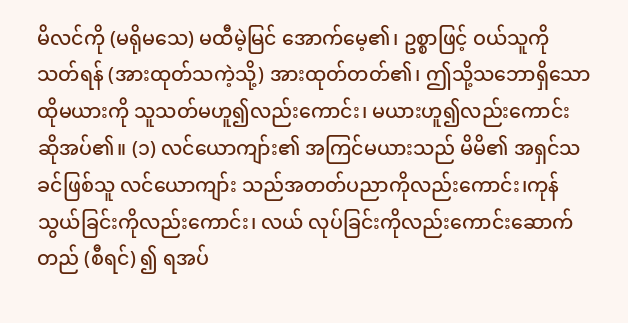မိလင်ကို (မရိုမသေ) မထီမဲ့မြင် အောက်မေ့၏၊ ဥစ္စာဖြင့် ဝယ်သူကို သတ်ရန် (အားထုတ်သကဲ့သို့) အားထုတ်တတ်၏၊ ဤသို့သဘောရှိသော ထိုမယားကို သူသတ်မဟူ၍လည်းကောင်း၊ မယားဟူ၍လည်းကောင်း ဆိုအပ်၏။ (၁) လင်ယောကျာ်း၏ အကြင်မယားသည် မိမိ၏ အရှင်သခင်ဖြစ်သူ လင်ယောကျာ်း သည်အတတ်ပညာကိုလည်းကောင်း၊ကုန်သွယ်ခြင်းကိုလည်းကောင်း၊ လယ် လုပ်ခြင်းကိုလည်းကောင်းဆောက်တည် (စီရင်) ၍ ရအပ်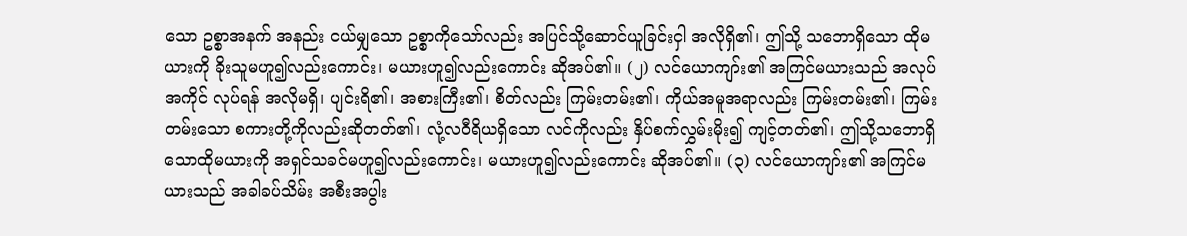သော ဥစ္စာအနက် အနည်း ငယ်မျှသော ဥစ္စာကိုသော်လည်း အပြင်သို့ဆောင်ယူခြင်းငှါ အလိုရှိ၏၊ ဤသို့ သဘောရှိသော ထိုမယားကို ခိုးသူမဟူ၍လည်းကောင်း၊ မယားဟူ၍လည်းကောင်း ဆိုအပ်၏။ (၂) လင်ယောကျာ်း၏ အကြင်မယားသည် အလုပ်အကိုင် လုပ်ရန် အလိုမရှိ၊ ပျင်းရိ၏၊ အစားကြီး၏၊ စိတ်လည်း ကြမ်းတမ်း၏၊ ကိုယ်အမူအရာလည်း ကြမ်းတမ်း၏၊ ကြမ်းတမ်းသော စကားတို့ကိုလည်းဆိုတတ်၏၊ လုံ့လဝီရိယရှိသော လင်ကိုလည်း နှိပ်စက်လွှမ်းမိုး၍ ကျင့်တတ်၏၊ ဤသို့သဘောရှိသောထိုမယားကို အရှင်သခင်မဟူ၍လည်းကောင်း၊ မယားဟူ၍လည်းကောင်း ဆိုအပ်၏။ (၃) လင်ယောကျာ်း၏ အကြင်မယားသည် အခါခပ်သိမ်း အစီးအပွါး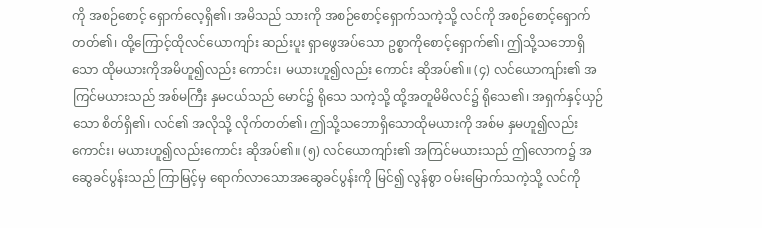ကို အစဉ်စောင့် ရှောက်လေ့ရှိ၏၊ အမိသည် သားကို အစဉ်စောင့်ရှောက်သကဲ့သို့ လင်ကို အစဉ်စောင့်ရှောက်တတ်၏၊ ထို့ကြောင့်ထိုလင်ယောကျာ်း ဆည်းပူး ရှာဖွေအပ်သော ဥစ္စာကိုစောင့်ရှောက်၏၊ ဤသို့သဘောရှိသော ထိုမယားကိုအမိဟူ၍လည်း ကောင်း၊ မယားဟူ၍လည်း ကောင်း ဆိုအပ်၏။ (၄) လင်ယောကျာ်း၏ အကြင်မယားသည် အစ်မကြီး နှမငယ်သည် မောင်၌ ရိုသေ သကဲ့သို့ ထို့အတူမိမိလင်၌ ရိုသေ၏၊ အရှက်နှင့်ယှဉ်သော စိတ်ရှိ၏၊ လင်၏ အလိုသို့ လိုက်တတ်၏၊ ဤသို့သဘောရှိသောထိုမယားကို အစ်မ နှမဟူ၍လည်း ကောင်း၊ မယားဟူ၍လည်းကောင်း ဆိုအပ်၏။ (၅) လင်ယောကျာ်း၏ အကြင်မယားသည် ဤလောက၌ အဆွေခင်ပွန်းသည် ကြာမြင့်မှ ရောက်လာသောအဆွေခင်ပွန်းကို မြင်၍ လွန်စွာ ဝမ်းမြောက်သကဲ့သို့ လင်ကို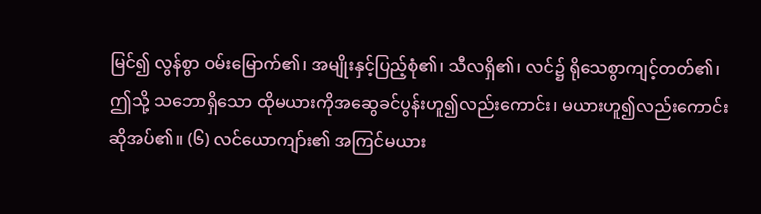မြင်၍ လွန်စွာ ဝမ်းမြောက်၏၊ အမျိုးနှင့်ပြည့်စုံ၏၊ သီလရှိ၏၊ လင်၌ ရိုသေစွာကျင့်တတ်၏၊ ဤသို့ သဘောရှိသော ထိုမယားကိုအဆွေခင်ပွန်းဟူ၍လည်းကောင်း၊ မယားဟူ၍လည်းကောင်း ဆိုအပ်၏။ (၆) လင်ယောကျာ်း၏ အကြင်မယား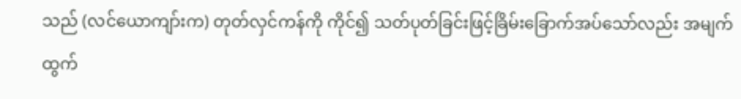သည် (လင်ယောကျာ်းက) တုတ်လှင်ကန်ကို ကိုင်၍ သတ်ပုတ်ခြင်းဖြင့်ခြိမ်းခြောက်အပ်သော်လည်း အမျက်ထွက်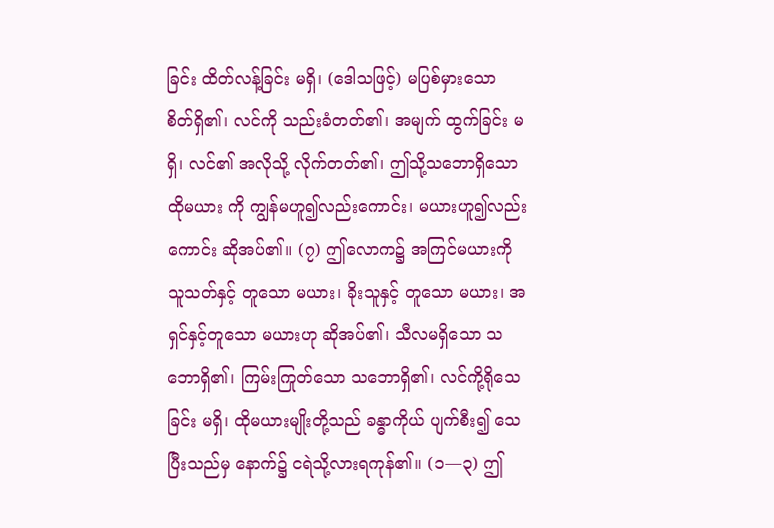ခြင်း ထိတ်လန့်ခြင်း မရှိ၊ (ဒေါသဖြင့်) မပြစ်မှားသော စိတ်ရှိ၏၊ လင်ကို သည်းခံတတ်၏၊ အမျက် ထွက်ခြင်း မရှိ၊ လင်၏ အလိုသို့ လိုက်တတ်၏၊ ဤသို့သဘောရှိသောထိုမယား ကို ကျွန်မဟူ၍လည်းကောင်း၊ မယားဟူ၍လည်းကောင်း ဆိုအပ်၏။ (၇) ဤလောက၌ အကြင်မယားကို သူသတ်နှင့် တူသော မယား၊ ခိုးသူနှင့် တူသော မယား၊ အရှင်နှင့်တူသော မယားဟု ဆိုအပ်၏၊ သီလမရှိသော သဘောရှိ၏၊ ကြမ်းကြုတ်သော သဘောရှိ၏၊ လင်ကို့ရိုသေခြင်း မရှိ၊ ထိုမယားမျိုးတို့သည် ခန္ဓာကိုယ် ပျက်စီး၍ သေပြီးသည်မှ နောက်၌ ငရဲသို့လားရကုန်၏။ (၁—၃) ဤ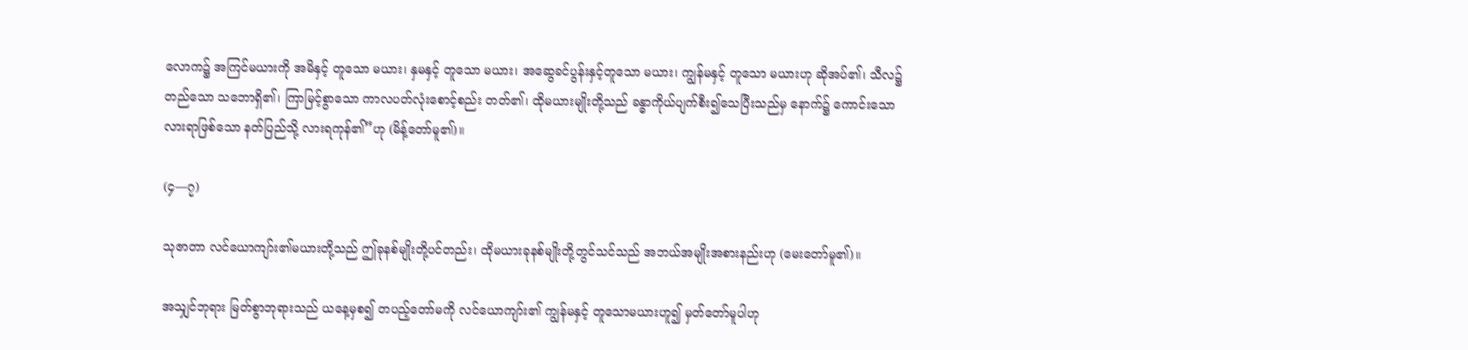လောက၌ အကြင်မယားကို အမိနှင့် တူသော မယား၊ နှမနှင့် တူသော မယား၊ အဆွေခင်ပွန်းနှင့်တူသော မယား၊ ကျွန်မနှင့် တူသော မယားဟု ဆိုအပ်၏၊ သီလ၌ တည်သော သဘောရှိ၏၊ ကြာမြင့်စွာသော ကာလပတ်လုံးစောင့်စည်း တတ်၏၊ ထိုမယားမျိုးတို့သည် ခန္ဓာကိုယ်ပျက်စီး၍သေပြီးသည်မှ နောက်၌ ကောင်းသော လားရာဖြစ်သော နတ်ပြည်သို့ လားရကုန်၏”ဟု (မိန့်တော်မူ၏)။

(၄—၇)

သုဇာတာ လင်ယောကျာ်း၏မယားတို့သည် ဤခုနစ်မျိုးတို့ပင်တည်း၊ ထိုမယားခုနစ်မျိုးတို့တွင်သင်သည် အဘယ်အမျိုးအစားနည်းဟု (မေးတော်မူ၏)။

အသျှင်ဘုရား မြတ်စွာဘုရားသည် ယနေ့မှစ၍ တပည့်တော်မကို လင်ယောကျာ်း၏ ကျွန်မနှင့် တူသောမယားဟူ၍ မှတ်တော်မူပါဟု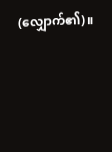(လျှောက်၏)။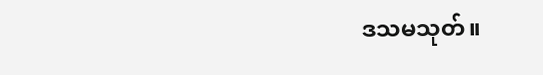ဒသမသုတ်။